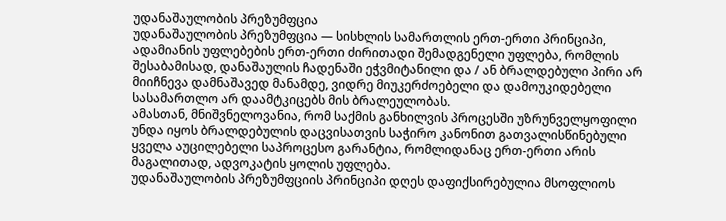უდანაშაულობის პრეზუმფცია
უდანაშაულობის პრეზუმფცია — სისხლის სამართლის ერთ-ერთი პრინციპი, ადამიანის უფლებების ერთ-ერთი ძირითადი შემადგენელი უფლება, რომლის შესაბამისად, დანაშაულის ჩადენაში ეჭვმიტანილი და / ან ბრალდებული პირი არ მიიჩნევა დამნაშავედ მანამდე, ვიდრე მიუკერძოებელი და დამოუკიდებელი სასამართლო არ დაამტკიცებს მის ბრალეულობას.
ამასთან, მნიშვნელოვანია, რომ საქმის განხილვის პროცესში უზრუნველყოფილი უნდა იყოს ბრალდებულის დაცვისათვის საჭირო კანონით გათვალისწინებული ყველა აუცილებელი საპროცესო გარანტია, რომლიდანაც ერთ-ერთი არის მაგალითად, ადვოკატის ყოლის უფლება.
უდანაშაულობის პრეზუმფციის პრინციპი დღეს დაფიქსირებულია მსოფლიოს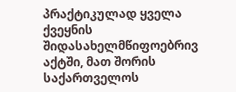პრაქტიკულად ყველა ქვეყნის შიდასახელმწიფოებრივ აქტში, მათ შორის საქართველოს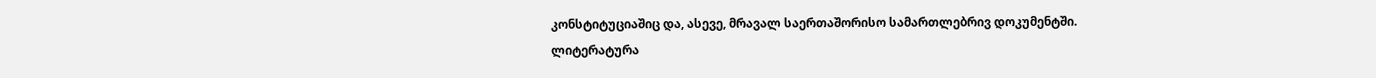კონსტიტუციაშიც და, ასევე, მრავალ საერთაშორისო სამართლებრივ დოკუმენტში.
ლიტერატურა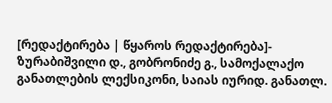[რედაქტირება | წყაროს რედაქტირება]- ზურაბიშვილი დ., გობრონიძე გ., სამოქალაქო განათლების ლექსიკონი, საიას იურიდ. განათლ.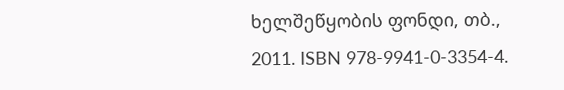ხელშეწყობის ფონდი, თბ., 2011. ISBN 978-9941-0-3354-4.